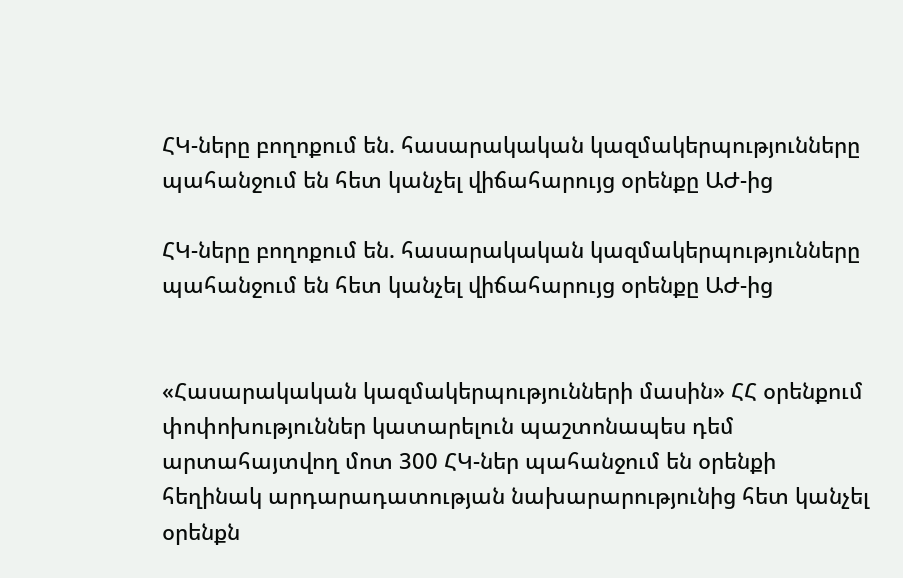ՀԿ-ները բողոքում են. հասարակական կազմակերպությունները պահանջում են հետ կանչել վիճահարույց օրենքը ԱԺ-ից

ՀԿ-ները բողոքում են. հասարակական կազմակերպությունները պահանջում են հետ կանչել վիճահարույց օրենքը ԱԺ-ից


«Հասարակական կազմակերպությունների մասին» ՀՀ օրենքում փոփոխություններ կատարելուն պաշտոնապես դեմ արտահայտվող մոտ 300 ՀԿ-ներ պահանջում են օրենքի հեղինակ արդարադատության նախարարությունից հետ կանչել օրենքն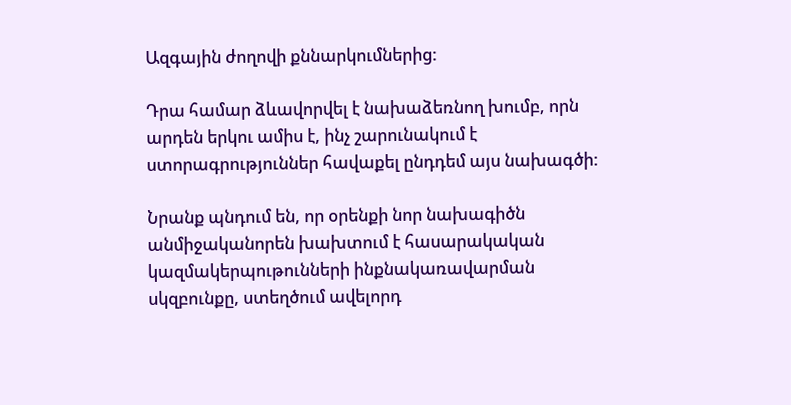Ազգային ժողովի քննարկումներից:

Դրա համար ձևավորվել է նախաձեռնող խումբ, որն արդեն երկու ամիս է, ինչ շարունակում է ստորագրություններ հավաքել ընդդեմ այս նախագծի:

Նրանք պնդում են, որ օրենքի նոր նախագիծն անմիջականորեն խախտում է հասարակական կազմակերպութունների ինքնակառավարման սկզբունքը, ստեղծում ավելորդ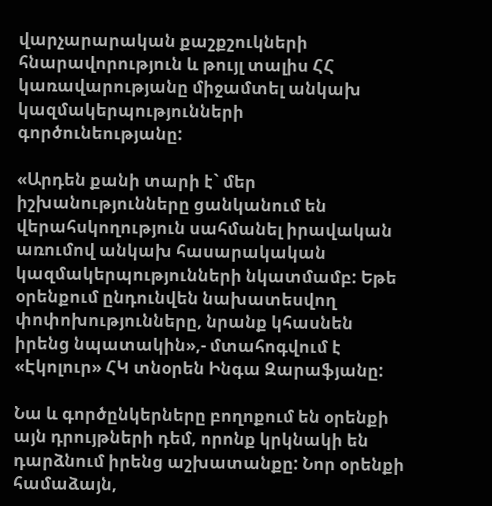վարչարարական քաշքշուկների հնարավորություն և թույլ տալիս ՀՀ կառավարությանը միջամտել անկախ կազմակերպությունների գործունեությանը:

«Արդեն քանի տարի է` մեր իշխանությունները ցանկանում են վերահսկողություն սահմանել իրավական առումով անկախ հասարակական կազմակերպությունների նկատմամբ: Եթե օրենքում ընդունվեն նախատեսվող փոփոխությունները, նրանք կհասնեն իրենց նպատակին»,- մտահոգվում է «Էկոլուր» ՀԿ տնօրեն Ինգա Զարաֆյանը:

Նա և գործընկերները բողոքում են օրենքի այն դրույթների դեմ, որոնք կրկնակի են դարձնում իրենց աշխատանքը: Նոր օրենքի համաձայն,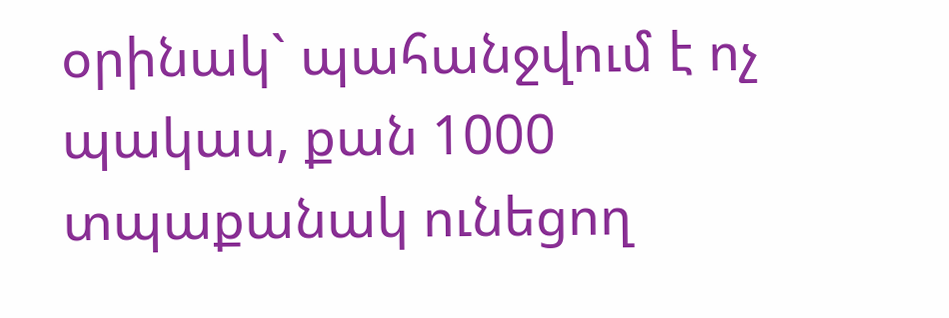օրինակ` պահանջվում է ոչ պակաս, քան 1000 տպաքանակ ունեցող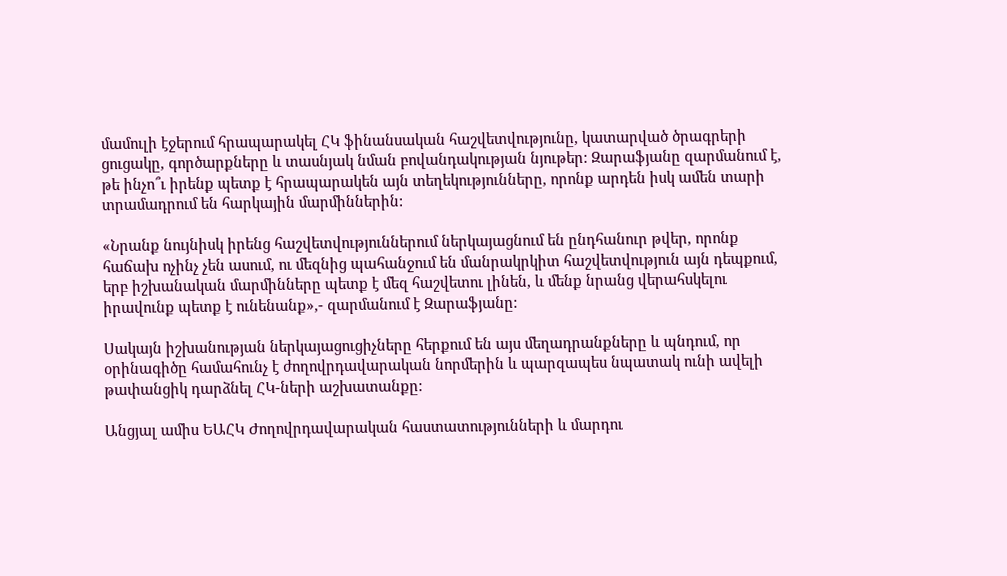մամուլի էջերում հրապարակել ՀԿ ֆինանսական հաշվետվությունը, կատարված ծրագրերի ցուցակը, գործարքները և տասնյակ նման բովանդակության նյութեր: Զարաֆյանը զարմանում է, թե ինչո՞ւ իրենք պետք է հրապարակեն այն տեղեկությունները, որոնք արդեն իսկ ամեն տարի տրամադրում են հարկային մարմիններին:

«Նրանք նույնիսկ իրենց հաշվետվություններում ներկայացնում են ընդհանուր թվեր, որոնք հաճախ ոչինչ չեն ասում, ու մեզնից պահանջում են մանրակրկիտ հաշվետվություն այն դեպքում, երբ իշխանական մարմինները պետք է մեզ հաշվետու լինեն, և մենք նրանց վերահսկելու իրավունք պետք է ունենանք»,- զարմանում է Զարաֆյանը:

Սակայն իշխանության ներկայացուցիչները հերքում են այս մեղադրանքները և պնդում, որ օրինագիծը համահունչ է ժողովրդավարական նորմերին և պարզապես նպատակ ունի ավելի թափանցիկ դարձնել ՀԿ-ների աշխատանքը:

Անցյալ ամիս ԵԱՀԿ Ժողովրդավարական հաստատությունների և մարդու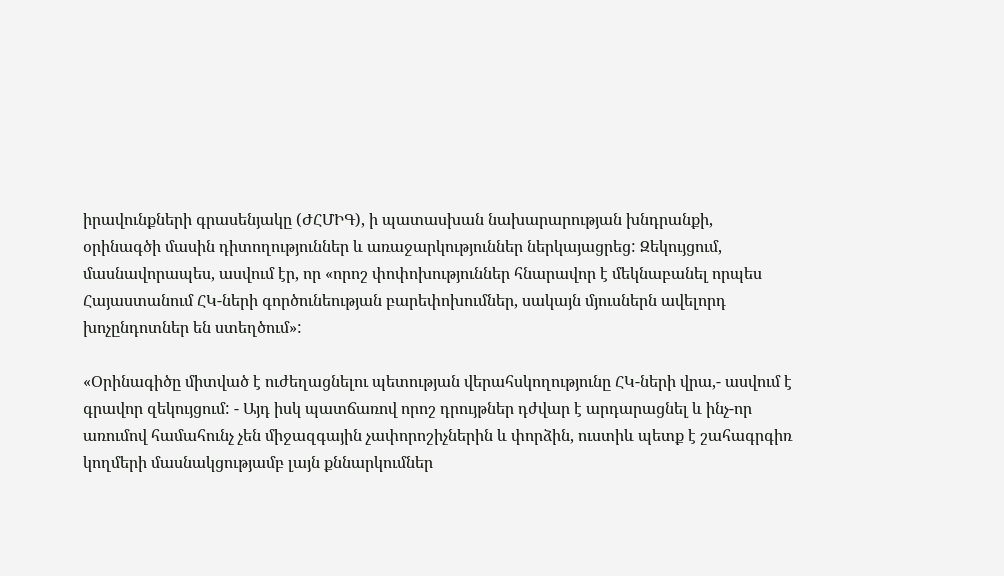իրավունքների գրասենյակը (ԺՀՄԻԳ), ի պատասխան նախարարության խնդրանքի, օրինագծի մասին դիտողություններ և առաջարկություններ ներկայացրեց: Զեկույցում, մասնավորապես, ասվում էր, որ «որոշ փոփոխություններ հնարավոր է մեկնաբանել որպես Հայաստանում ՀԿ-ների գործունեության բարեփոխումներ, սակայն մյուսներն ավելորդ խոչընդոտներ են ստեղծում»:

«Օրինագիծը միտված է ուժեղացնելու պետության վերահսկողությունը ՀԿ-ների վրա,- ասվում է գրավոր զեկույցում: - Այդ իսկ պատճառով որոշ դրույթներ դժվար է արդարացնել և ինչ-որ առումով համահունչ չեն միջազգային չափորոշիչներին և փորձին, ուստիև պետք է շահագրգիռ կողմերի մասնակցությամբ լայն քննարկումներ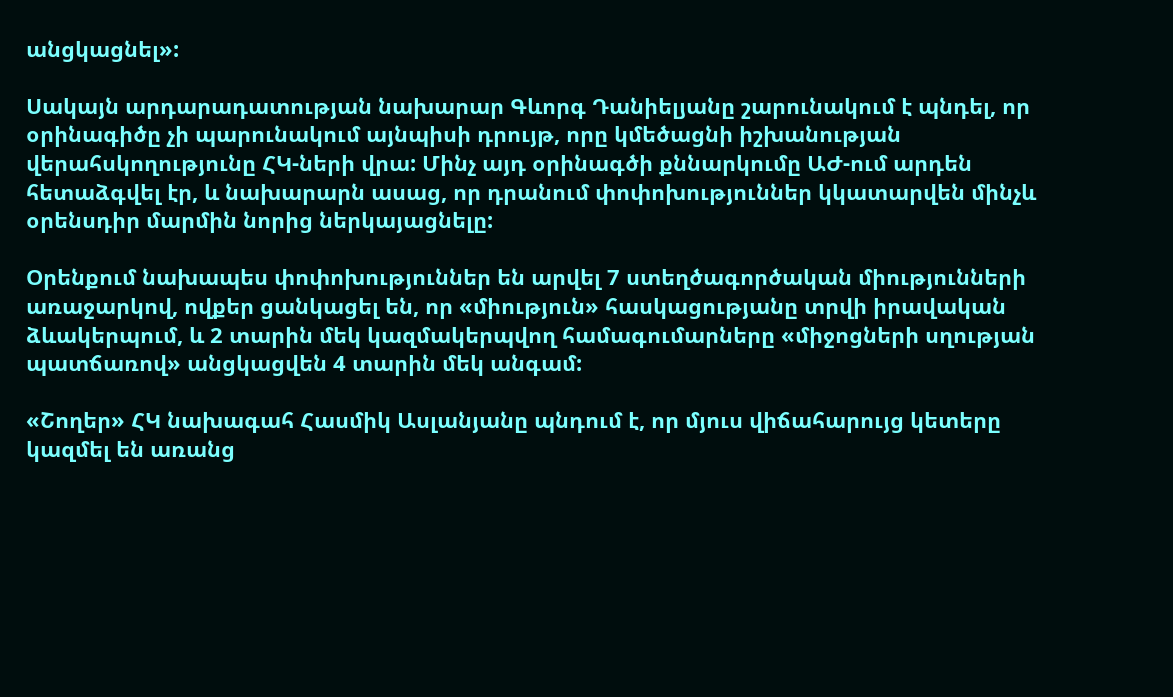անցկացնել»:

Սակայն արդարադատության նախարար Գևորգ Դանիելյանը շարունակում է պնդել, որ օրինագիծը չի պարունակում այնպիսի դրույթ, որը կմեծացնի իշխանության վերահսկողությունը ՀԿ-ների վրա: Մինչ այդ օրինագծի քննարկումը ԱԺ-ում արդեն հետաձգվել էր, և նախարարն ասաց, որ դրանում փոփոխություններ կկատարվեն մինչև օրենսդիր մարմին նորից ներկայացնելը:

Օրենքում նախապես փոփոխություններ են արվել 7 ստեղծագործական միությունների առաջարկով, ովքեր ցանկացել են, որ «միություն» հասկացությանը տրվի իրավական ձևակերպում, և 2 տարին մեկ կազմակերպվող համագումարները «միջոցների սղության պատճառով» անցկացվեն 4 տարին մեկ անգամ:

«Շողեր» ՀԿ նախագահ Հասմիկ Ասլանյանը պնդում է, որ մյուս վիճահարույց կետերը կազմել են առանց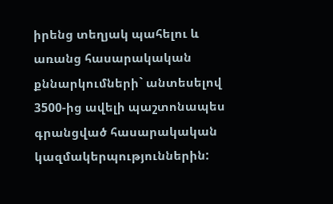իրենց տեղյակ պահելու և առանց հասարակական քննարկումների` անտեսելով 3500-ից ավելի պաշտոնապես գրանցված հասարակական կազմակերպություններին: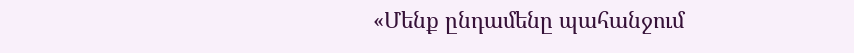«Մենք ընդամենը պահանջում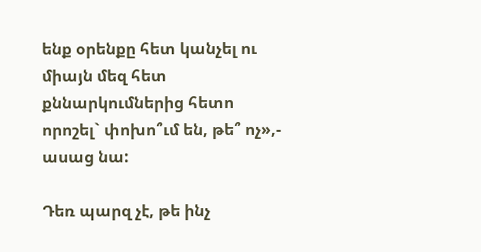ենք օրենքը հետ կանչել ու միայն մեզ հետ քննարկումներից հետո որոշել` փոխո՞ւմ են, թե՞ ոչ»,- ասաց նա:

Դեռ պարզ չէ, թե ինչ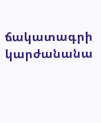ճակատագրի կարժանանա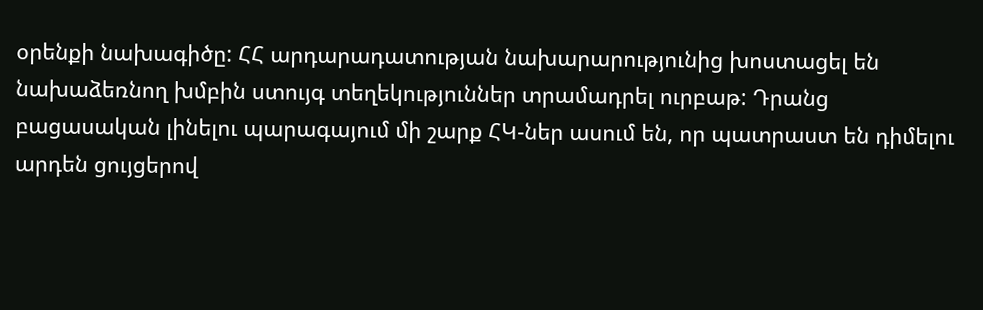օրենքի նախագիծը: ՀՀ արդարադատության նախարարությունից խոստացել են նախաձեռնող խմբին ստույգ տեղեկություններ տրամադրել ուրբաթ: Դրանց բացասական լինելու պարագայում մի շարք ՀԿ-ներ ասում են, որ պատրաստ են դիմելու արդեն ցույցերով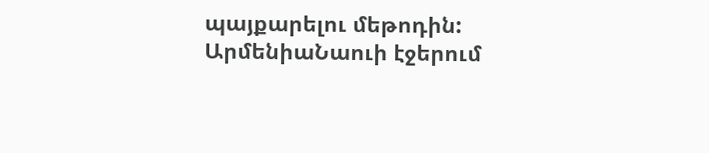պայքարելու մեթոդին:
ԱրմենիաՆաուի էջերում